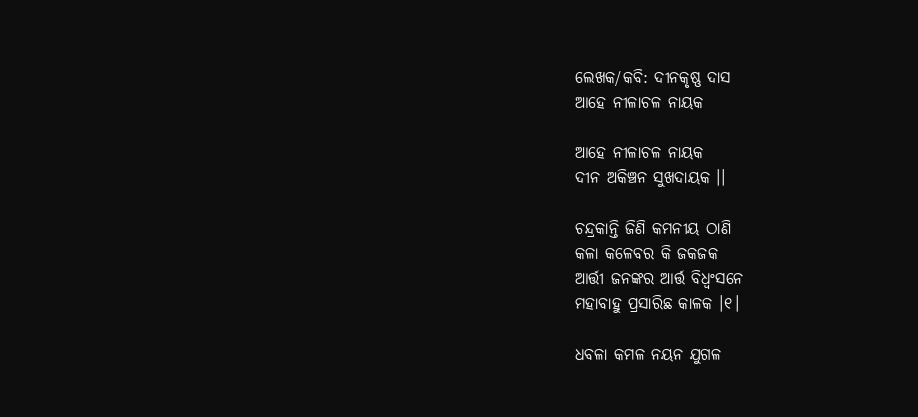ଲେଖକ/କବି: ଦୀନକୃଷ୍ଣ ଦାସ
ଆହେ ନୀଳାଚଳ ନାୟକ

ଆହେ ନୀଳାଚଳ ନାୟକ
ଦୀନ ଅକିଞ୍ଚନ ସୁଖଦାୟକ ।।

ଚନ୍ଦ୍ରକାନ୍ତି ଜିଣି କମନୀୟ ଠାଣି
କଳା କଳେବର କି ଜକଜକ
ଆର୍ତ୍ତୀ ଜନଙ୍କର ଆର୍ତ୍ତ ବିଧ୍ୱଂସନେ
ମହାବାହୁ ପ୍ରସାରିଛ କାଳକ ।୧।

ଧବଳା କମଳ ନୟନ ଯୁଗଳ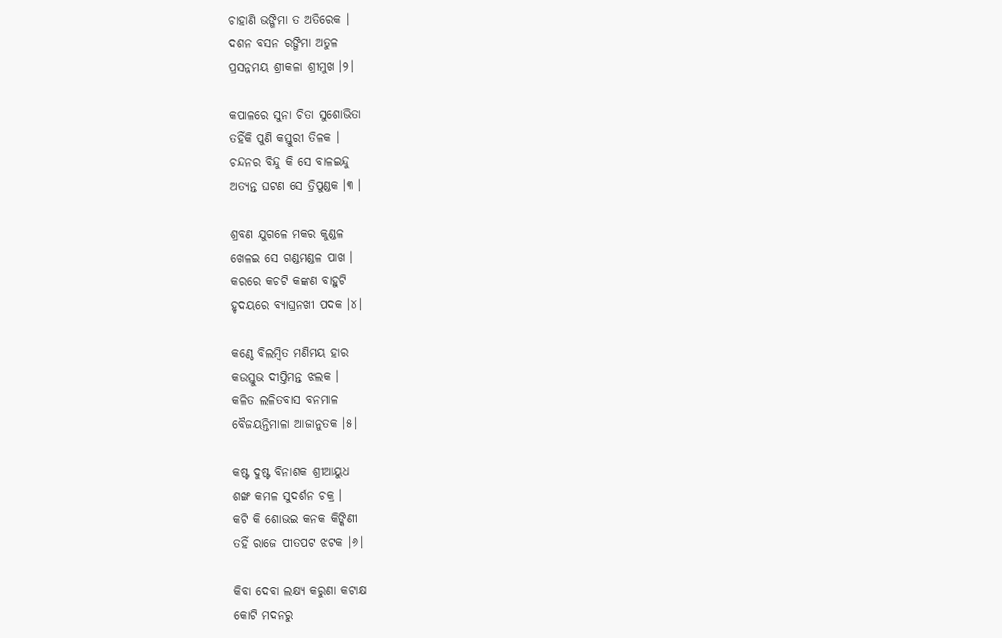ଚାହାଣି ଭଙ୍ଗିମା ତ ଅତିରେକ ।
ଦଶନ ବସନ ରଙ୍ଗିମା ଅତୁଳ
ପ୍ରସନ୍ନମୟ ଶ୍ରୀକଳା ଶ୍ରୀମୁଖ ।୨।

କପାଳରେ ସୁନା ଚିତା ସୁଶୋଭିତା
ତହିଁକି ପୁଣି କସ୍ତୁରୀ ତିଳକ ।
ଚନ୍ଦନର ବିନ୍ଦୁ କି ସେ ବାଳଇନ୍ଦୁ
ଅତ୍ୟନ୍ତ ଘଟଣ ସେ ତ୍ରିପୁଣ୍ଡକ ।୩ ।

ଶ୍ରବଣ ଯୁଗଳେ ମକର କୁଣ୍ଡଳ
ଖେଳଇ ସେ ଗଣ୍ଡମଣ୍ଡଳ ପାଖ ।
କରରେ କଚଟି କଙ୍କଣ ବାହୁଟି
ହୃଦୟରେ ବ୍ୟାଘ୍ରନଖୀ ପଦକ ।୪।

କଣ୍ଠେ ବିଲମ୍ବିତ ମଣିମୟ ହାର
କଉସ୍ତୁଭ ଦୀପ୍ତିମନ୍ତ ଝଲକ ।
କଳିତ ଲଳିତବାସ ବନମାଳ
ବୈଜୟନ୍ତିମାଳା ଆଜାନୁତକ ।୫।

କଷ୍ଟ ଦୁଷ୍ଟ ବିନାଶକ ଶ୍ରୀଆୟୁଧ
ଶଙ୍ଖ କମଳ ସୁଦର୍ଶନ ଚକ୍ର ।
କଟି କି ଶୋଭଇ କନକ କିଙ୍କିଣୀ
ତହିଁ ରାଜେ ପୀତପଟ ଝଟକ ।୬।

କିବା ଦେବା ଲକ୍ଷ୍ୟ କରୁଣା କଟାକ୍ଷ
କୋଟି ମଦନରୁ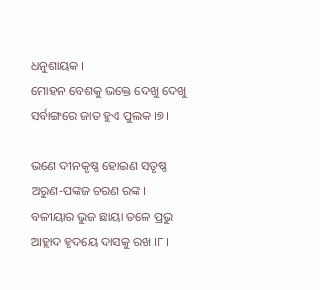ଧନୁଶାୟକ ।
ମୋହନ ବେଶକୁ ଭକ୍ତେ ଦେଖୁ ଦେଖୁ
ସର୍ବାଙ୍ଗରେ ଜାତ ହୁଏ ପୁଲକ ।୭।

ଭଣେ ଦୀନକୃଷ୍ଣ ହୋଇଣ ସତୃଷ୍ଣ
ଅରୁଣ-ପଙ୍କଜ ଚରଣ ରଙ୍କ ।
ବଳୀୟାର ଭୁଜ ଛାୟା ତଳେ ପ୍ରଭୁ
ଆହ୍ଲାଦ ହୃଦୟେ ଦାସକୁ ରଖ ।୮।